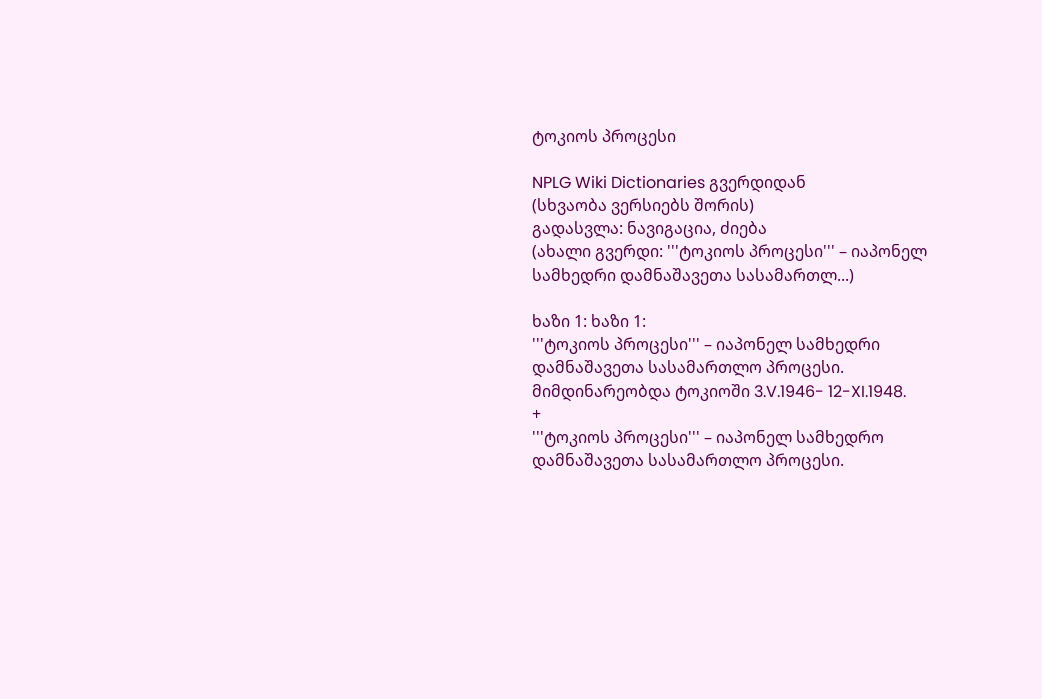ტოკიოს პროცესი

NPLG Wiki Dictionaries გვერდიდან
(სხვაობა ვერსიებს შორის)
გადასვლა: ნავიგაცია, ძიება
(ახალი გვერდი: '''ტოკიოს პროცესი''' – იაპონელ სამხედრი დამნაშავეთა სასამართლ...)

ხაზი 1: ხაზი 1:
'''ტოკიოს პროცესი''' – იაპონელ სამხედრი დამნაშავეთა სასამართლო პროცესი. მიმდინარეობდა ტოკიოში 3.V.1946- 12-XI.1948.
+
'''ტოკიოს პროცესი''' – იაპონელ სამხედრო დამნაშავეთა სასამართლო პროცესი.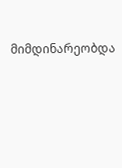მიმდინარეობდა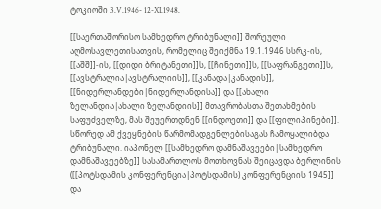ტოკიოში 3.V.1946- 12-XI.1948.

[[საერთაშორისო სამხედრო ტრიბუნალი]] შორეული აღმოსავლეთისათვის, რომელიც შეიქმნა 19.1.1946 სსრკ-ის, [[აშშ]]-ის, [[დიდი ბრიტანეთი]]ს, [[ჩინეთი]]ს, [[საფრანგეთი]]ს, [[ავსტრალია|ავსტრალიის]], [[კანადა|კანადის]], [[ნიდერლანდები|ნიდერლანდისა]] და [[ახალი ზელანდია|ახალი ზელანდიის]] მთავრობასთა შეთახმების საფუძველზე, მას შეუერთდნენ [[ინდოეთი]] და [[ფილიპინები]]. სწორედ ამ ქვეყნების წარმომადგენლებისაგას ჩამოყალიბდა ტრიბუნალი. იაპონელ [[სამხედრო დამნაშავეები|სამხედრო დამნაშავეებზე]] სასამართლოს მოთხოვნას შეიცავდა ბერლინის ([[პოტსდამის კონფერენცია|პოტსდამის) კონფერენციის 1945]] და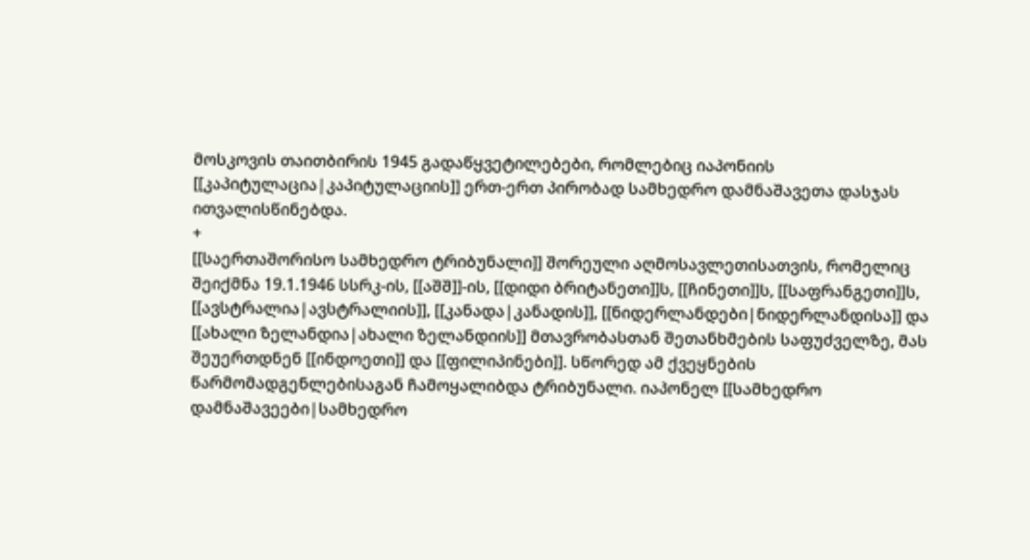მოსკოვის თაითბირის 1945 გადაწყვეტილებები, რომლებიც იაპონიის [[კაპიტულაცია|კაპიტულაციის]] ერთ-ერთ პირობად სამხედრო დამნაშავეთა დასჯას ითვალისწინებდა.
+
[[საერთაშორისო სამხედრო ტრიბუნალი]] შორეული აღმოსავლეთისათვის, რომელიც შეიქმნა 19.1.1946 სსრკ-ის, [[აშშ]]-ის, [[დიდი ბრიტანეთი]]ს, [[ჩინეთი]]ს, [[საფრანგეთი]]ს, [[ავსტრალია|ავსტრალიის]], [[კანადა|კანადის]], [[ნიდერლანდები|ნიდერლანდისა]] და [[ახალი ზელანდია|ახალი ზელანდიის]] მთავრობასთან შეთანხმების საფუძველზე, მას შეუერთდნენ [[ინდოეთი]] და [[ფილიპინები]]. სწორედ ამ ქვეყნების წარმომადგენლებისაგან ჩამოყალიბდა ტრიბუნალი. იაპონელ [[სამხედრო დამნაშავეები|სამხედრო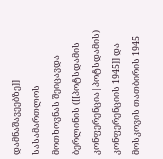დამნაშავეებზე]] სასამართლოს მოთხოვნას შეიცავდა ბერლინის ([[პოტსდამის კონფერენცია|პოტსდამის) კონფერენციის 1945]] და მოსკოვის თათბირის 1945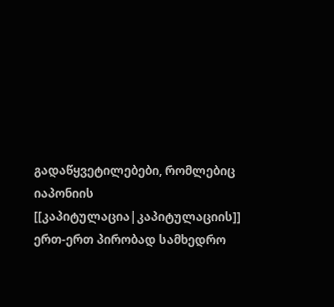გადაწყვეტილებები, რომლებიც იაპონიის [[კაპიტულაცია|კაპიტულაციის]] ერთ-ერთ პირობად სამხედრო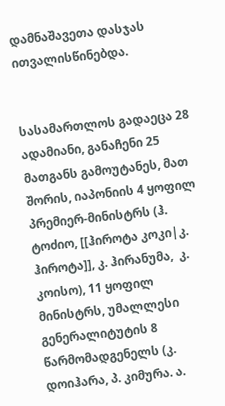დამნაშავეთა დასჯას ითვალისწინებდა.


სასამართლოს გადაეცა 28 ადამიანი, განაჩენი 25 მათგანს გამოუტანეს, მათ შორის, იაპონიის 4 ყოფილ პრემიერ-მინისტრს (ჰ. ტოძიო, [[ჰიროტა კოკი|კ. ჰიროტა]], კ. ჰირანუმა,  კ. კოისო), 11 ყოფილ მინისტრს, უმალლესი გენერალიტუტის 8 წარმომადგენელს (კ. დოიჰარა, პ. კიმურა. ა.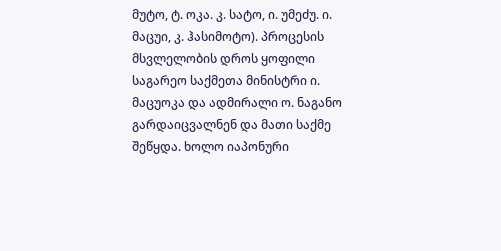მუტო, ტ. ოკა. კ. სატო, ი. უმეძუ. ი. მაცუი, კ. ჰასიმოტო). პროცესის მსვლელობის დროს ყოფილი საგარეო საქმეთა მინისტრი ი. მაცუოკა და ადმირალი ო. ნაგანო გარდაიცვალნენ და მათი საქმე შეწყდა. ხოლო იაპონური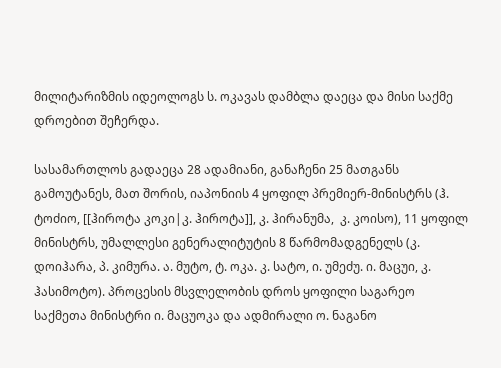მილიტარიზმის იდეოლოგს ს. ოკავას დამბლა დაეცა და მისი საქმე დროებით შეჩერდა.

სასამართლოს გადაეცა 28 ადამიანი, განაჩენი 25 მათგანს გამოუტანეს, მათ შორის, იაპონიის 4 ყოფილ პრემიერ-მინისტრს (ჰ. ტოძიო, [[ჰიროტა კოკი|კ. ჰიროტა]], კ. ჰირანუმა,  კ. კოისო), 11 ყოფილ მინისტრს, უმალლესი გენერალიტუტის 8 წარმომადგენელს (კ. დოიჰარა, პ. კიმურა. ა. მუტო, ტ. ოკა. კ. სატო, ი. უმეძუ. ი. მაცუი, კ. ჰასიმოტო). პროცესის მსვლელობის დროს ყოფილი საგარეო საქმეთა მინისტრი ი. მაცუოკა და ადმირალი ო. ნაგანო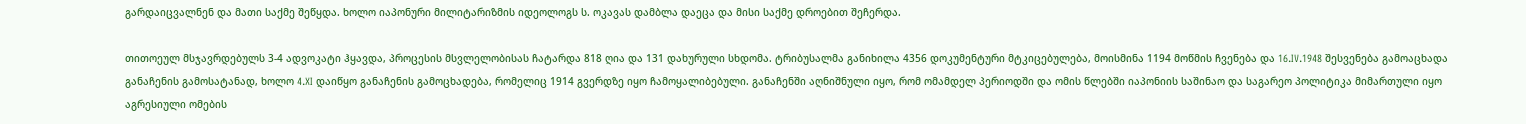გარდაიცვალნენ და მათი საქმე შეწყდა. ხოლო იაპონური მილიტარიზმის იდეოლოგს ს. ოკავას დამბლა დაეცა და მისი საქმე დროებით შეჩერდა.

თითოეულ მსჯავრდებულს 3-4 ადვოკატი ჰყავდა, პროცესის მსვლელობისას ჩატარდა 818 ღია და 131 დახურული სხდომა. ტრიბუსალმა განიხილა 4356 დოკუმენტური მტკიცებულება, მოისმინა 1194 მოწმის ჩვენება და 16.IV.1948 შესვენება გამოაცხადა განაჩენის გამოსატანად, ხოლო 4.XI დაიწყო განაჩენის გამოცხადება, რომელიც 1914 გვერდზე იყო ჩამოყალიბებული. განაჩენში აღნიშნული იყო, რომ ომამდელ პერიოდში და ომის წლებში იაპონიის საშინაო და საგარეო პოლიტიკა მიმართული იყო აგრესიული ომების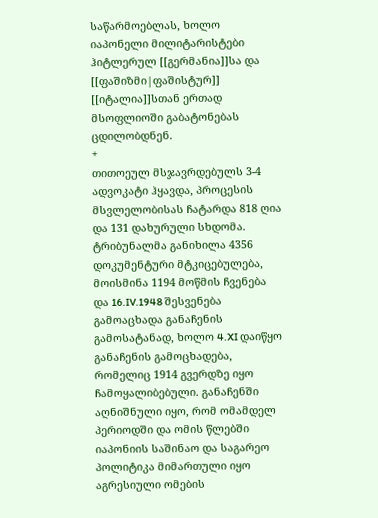საწარმოებლას, ხოლო იაპონელი მილიტარისტები ჰიტლერულ [[გერმანია]]სა და [[ფაშიზმი|ფაშისტურ]] [[იტალია]]სთან ერთად მსოფლიოში გაბატონებას ცდილობდნენ.
+
თითოეულ მსჯავრდებულს 3-4 ადვოკატი ჰყავდა, პროცესის მსვლელობისას ჩატარდა 818 ღია და 131 დახურული სხდომა. ტრიბუნალმა განიხილა 4356 დოკუმენტური მტკიცებულება, მოისმინა 1194 მოწმის ჩვენება და 16.IV.1948 შესვენება გამოაცხადა განაჩენის გამოსატანად, ხოლო 4.XI დაიწყო განაჩენის გამოცხადება, რომელიც 1914 გვერდზე იყო ჩამოყალიბებული. განაჩენში აღნიშნული იყო, რომ ომამდელ პერიოდში და ომის წლებში იაპონიის საშინაო და საგარეო პოლიტიკა მიმართული იყო აგრესიული ომების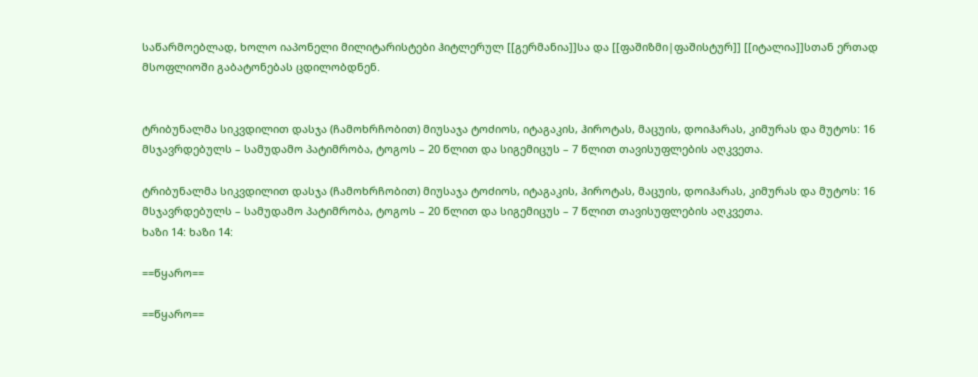საწარმოებლად, ხოლო იაპონელი მილიტარისტები ჰიტლერულ [[გერმანია]]სა და [[ფაშიზმი|ფაშისტურ]] [[იტალია]]სთან ერთად მსოფლიოში გაბატონებას ცდილობდნენ.


ტრიბუნალმა სიკვდილით დასჯა (ჩამოხრჩობით) მიუსაჯა ტოძიოს, იტაგაკის, ჰიროტას, მაცუის, დოიჰარას, კიმურას და მუტოს: 16 მსჯავრდებულს – სამუდამო პატიმრობა, ტოგოს – 20 წლით და სიგემიცუს – 7 წლით თავისუფლების აღკვეთა.

ტრიბუნალმა სიკვდილით დასჯა (ჩამოხრჩობით) მიუსაჯა ტოძიოს, იტაგაკის, ჰიროტას, მაცუის, დოიჰარას, კიმურას და მუტოს: 16 მსჯავრდებულს – სამუდამო პატიმრობა, ტოგოს – 20 წლით და სიგემიცუს – 7 წლით თავისუფლების აღკვეთა.
ხაზი 14: ხაზი 14:

==წყარო==

==წყარო==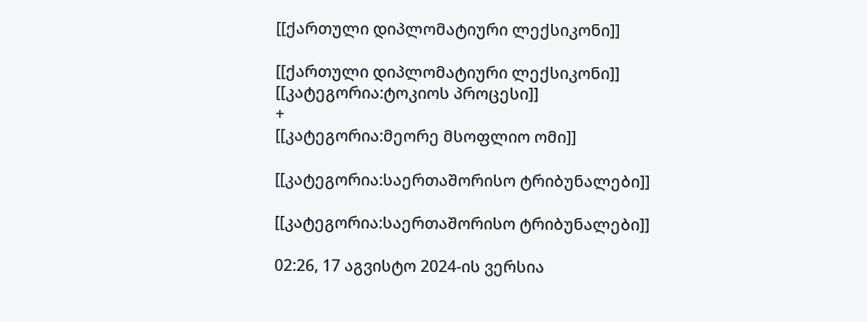[[ქართული დიპლომატიური ლექსიკონი]]

[[ქართული დიპლომატიური ლექსიკონი]]
[[კატეგორია:ტოკიოს პროცესი]]
+
[[კატეგორია:მეორე მსოფლიო ომი]]

[[კატეგორია:საერთაშორისო ტრიბუნალები]]

[[კატეგორია:საერთაშორისო ტრიბუნალები]]

02:26, 17 აგვისტო 2024-ის ვერსია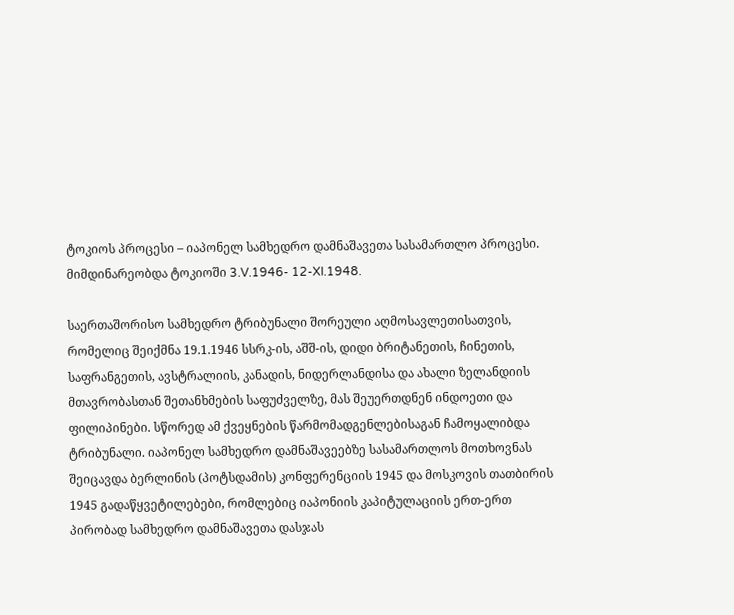ტოკიოს პროცესი – იაპონელ სამხედრო დამნაშავეთა სასამართლო პროცესი. მიმდინარეობდა ტოკიოში 3.V.1946- 12-XI.1948.

საერთაშორისო სამხედრო ტრიბუნალი შორეული აღმოსავლეთისათვის, რომელიც შეიქმნა 19.1.1946 სსრკ-ის, აშშ-ის, დიდი ბრიტანეთის, ჩინეთის, საფრანგეთის, ავსტრალიის, კანადის, ნიდერლანდისა და ახალი ზელანდიის მთავრობასთან შეთანხმების საფუძველზე, მას შეუერთდნენ ინდოეთი და ფილიპინები. სწორედ ამ ქვეყნების წარმომადგენლებისაგან ჩამოყალიბდა ტრიბუნალი. იაპონელ სამხედრო დამნაშავეებზე სასამართლოს მოთხოვნას შეიცავდა ბერლინის (პოტსდამის) კონფერენციის 1945 და მოსკოვის თათბირის 1945 გადაწყვეტილებები, რომლებიც იაპონიის კაპიტულაციის ერთ-ერთ პირობად სამხედრო დამნაშავეთა დასჯას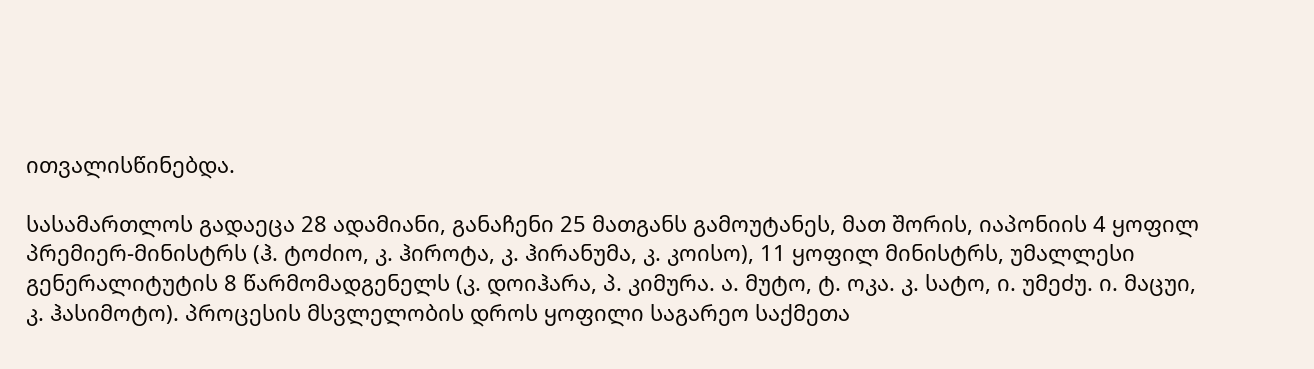ითვალისწინებდა.

სასამართლოს გადაეცა 28 ადამიანი, განაჩენი 25 მათგანს გამოუტანეს, მათ შორის, იაპონიის 4 ყოფილ პრემიერ-მინისტრს (ჰ. ტოძიო, კ. ჰიროტა, კ. ჰირანუმა, კ. კოისო), 11 ყოფილ მინისტრს, უმალლესი გენერალიტუტის 8 წარმომადგენელს (კ. დოიჰარა, პ. კიმურა. ა. მუტო, ტ. ოკა. კ. სატო, ი. უმეძუ. ი. მაცუი, კ. ჰასიმოტო). პროცესის მსვლელობის დროს ყოფილი საგარეო საქმეთა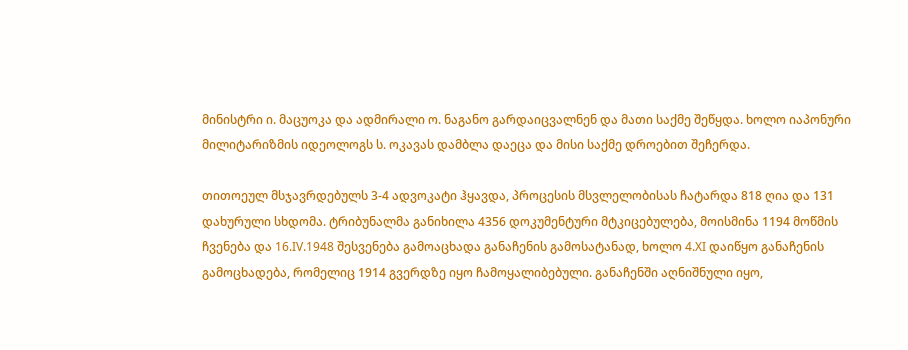მინისტრი ი. მაცუოკა და ადმირალი ო. ნაგანო გარდაიცვალნენ და მათი საქმე შეწყდა. ხოლო იაპონური მილიტარიზმის იდეოლოგს ს. ოკავას დამბლა დაეცა და მისი საქმე დროებით შეჩერდა.

თითოეულ მსჯავრდებულს 3-4 ადვოკატი ჰყავდა, პროცესის მსვლელობისას ჩატარდა 818 ღია და 131 დახურული სხდომა. ტრიბუნალმა განიხილა 4356 დოკუმენტური მტკიცებულება, მოისმინა 1194 მოწმის ჩვენება და 16.IV.1948 შესვენება გამოაცხადა განაჩენის გამოსატანად, ხოლო 4.XI დაიწყო განაჩენის გამოცხადება, რომელიც 1914 გვერდზე იყო ჩამოყალიბებული. განაჩენში აღნიშნული იყო,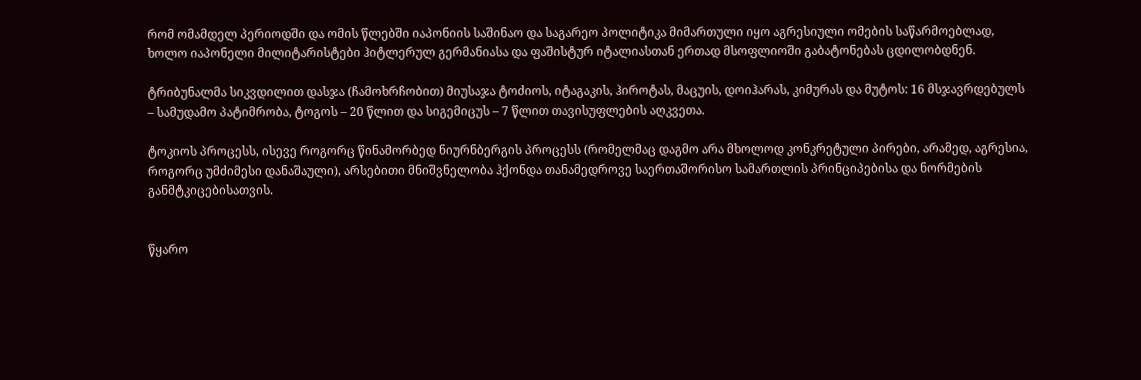რომ ომამდელ პერიოდში და ომის წლებში იაპონიის საშინაო და საგარეო პოლიტიკა მიმართული იყო აგრესიული ომების საწარმოებლად, ხოლო იაპონელი მილიტარისტები ჰიტლერულ გერმანიასა და ფაშისტურ იტალიასთან ერთად მსოფლიოში გაბატონებას ცდილობდნენ.

ტრიბუნალმა სიკვდილით დასჯა (ჩამოხრჩობით) მიუსაჯა ტოძიოს, იტაგაკის, ჰიროტას, მაცუის, დოიჰარას, კიმურას და მუტოს: 16 მსჯავრდებულს – სამუდამო პატიმრობა, ტოგოს – 20 წლით და სიგემიცუს – 7 წლით თავისუფლების აღკვეთა.

ტოკიოს პროცესს, ისევე როგორც წინამორბედ ნიურნბერგის პროცესს (რომელმაც დაგმო არა მხოლოდ კონკრეტული პირები, არამედ, აგრესია, როგორც უმძიმესი დანაშაული), არსებითი მნიშვნელობა ჰქონდა თანამედროვე საერთაშორისო სამართლის პრინციპებისა და ნორმების განმტკიცებისათვის.


წყარო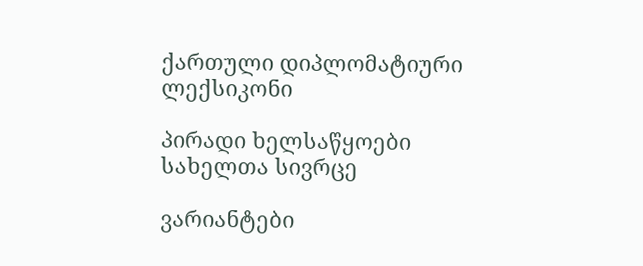ქართული დიპლომატიური ლექსიკონი

პირადი ხელსაწყოები
სახელთა სივრცე

ვარიანტები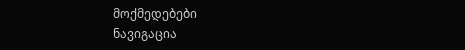მოქმედებები
ნავიგაცია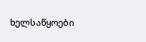ხელსაწყოები